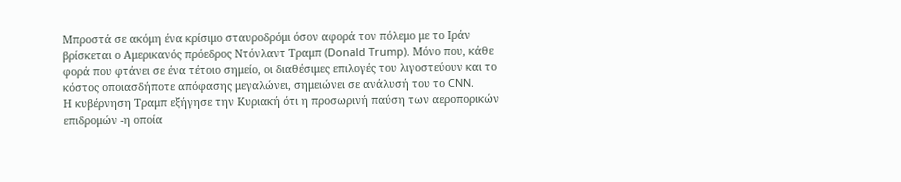Μπροστά σε ακόμη ένα κρίσιμο σταυροδρόμι όσον αφορά τον πόλεμο με το Ιράν βρίσκεται ο Αμερικανός πρόεδρος Ντόνλαντ Τραμπ (Donald Trump). Μόνο που, κάθε φορά που φτάνει σε ένα τέτοιο σημείο, οι διαθέσιμες επιλογές του λιγοστεύουν και το κόστος οποιασδήποτε απόφασης μεγαλώνει, σημειώνει σε ανάλυσή του το CNN.
Η κυβέρνηση Τραμπ εξήγησε την Κυριακή ότι η προσωρινή παύση των αεροπορικών επιδρομών -η οποία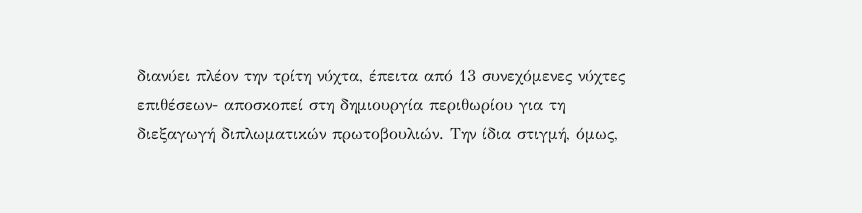διανύει πλέον την τρίτη νύχτα, έπειτα από 13 συνεχόμενες νύχτες επιθέσεων- αποσκοπεί στη δημιουργία περιθωρίου για τη διεξαγωγή διπλωματικών πρωτοβουλιών. Την ίδια στιγμή, όμως,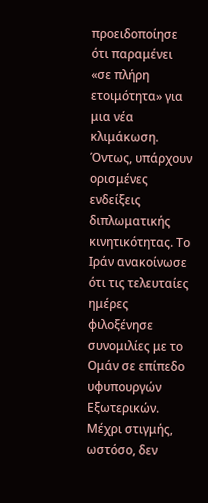προειδοποίησε ότι παραμένει «σε πλήρη ετοιμότητα» για μια νέα κλιμάκωση.
Όντως, υπάρχουν ορισμένες ενδείξεις διπλωματικής κινητικότητας. Το Ιράν ανακοίνωσε ότι τις τελευταίες ημέρες φιλοξένησε συνομιλίες με το Ομάν σε επίπεδο υφυπουργών Εξωτερικών. Μέχρι στιγμής, ωστόσο, δεν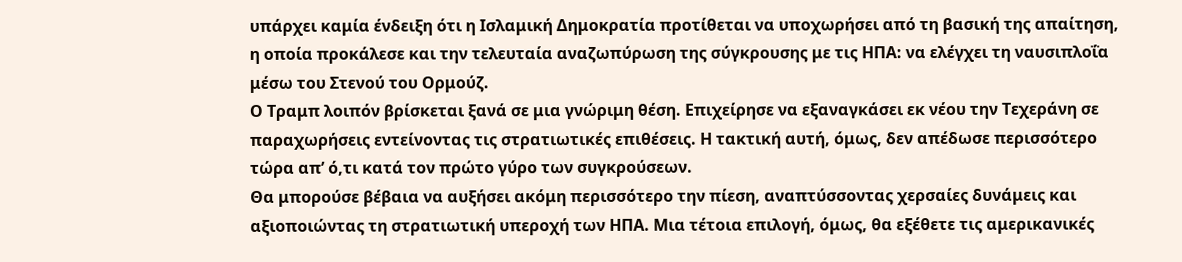υπάρχει καμία ένδειξη ότι η Ισλαμική Δημοκρατία προτίθεται να υποχωρήσει από τη βασική της απαίτηση, η οποία προκάλεσε και την τελευταία αναζωπύρωση της σύγκρουσης με τις ΗΠΑ: να ελέγχει τη ναυσιπλοΐα μέσω του Στενού του Ορμούζ.
Ο Τραμπ λοιπόν βρίσκεται ξανά σε μια γνώριμη θέση. Επιχείρησε να εξαναγκάσει εκ νέου την Τεχεράνη σε παραχωρήσεις εντείνοντας τις στρατιωτικές επιθέσεις. Η τακτική αυτή, όμως, δεν απέδωσε περισσότερο τώρα απ’ ό,τι κατά τον πρώτο γύρο των συγκρούσεων.
Θα μπορούσε βέβαια να αυξήσει ακόμη περισσότερο την πίεση, αναπτύσσοντας χερσαίες δυνάμεις και αξιοποιώντας τη στρατιωτική υπεροχή των ΗΠΑ. Μια τέτοια επιλογή, όμως, θα εξέθετε τις αμερικανικές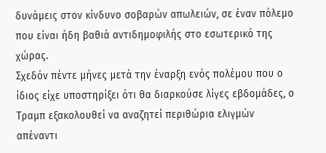δυνάμεις στον κίνδυνο σοβαρών απωλειών, σε έναν πόλεμο που είναι ήδη βαθιά αντιδημοφιλής στο εσωτερικό της χώρας.
Σχεδόν πέντε μήνες μετά την έναρξη ενός πολέμου που ο ίδιος είχε υποστηρίξει ότι θα διαρκούσε λίγες εβδομάδες, ο Τραμπ εξακολουθεί να αναζητεί περιθώρια ελιγμών απέναντι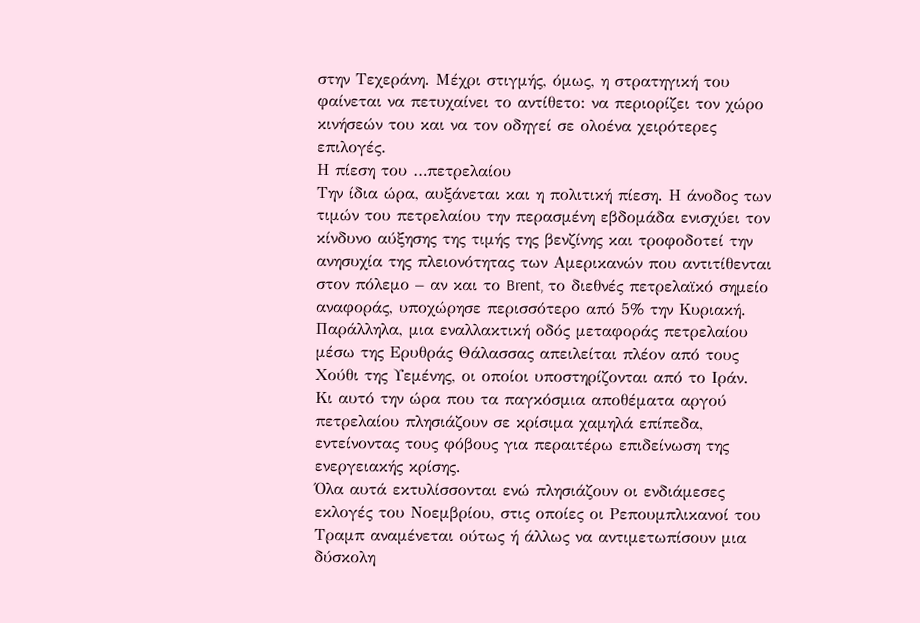στην Τεχεράνη. Μέχρι στιγμής, όμως, η στρατηγική του φαίνεται να πετυχαίνει το αντίθετο: να περιορίζει τον χώρο κινήσεών του και να τον οδηγεί σε ολοένα χειρότερες επιλογές.
Η πίεση του …πετρελαίου
Την ίδια ώρα, αυξάνεται και η πολιτική πίεση. Η άνοδος των τιμών του πετρελαίου την περασμένη εβδομάδα ενισχύει τον κίνδυνο αύξησης της τιμής της βενζίνης και τροφοδοτεί την ανησυχία της πλειονότητας των Αμερικανών που αντιτίθενται στον πόλεμο – αν και το Brent, το διεθνές πετρελαϊκό σημείο αναφοράς, υποχώρησε περισσότερο από 5% την Κυριακή.
Παράλληλα, μια εναλλακτική οδός μεταφοράς πετρελαίου μέσω της Ερυθράς Θάλασσας απειλείται πλέον από τους Χούθι της Υεμένης, οι οποίοι υποστηρίζονται από το Ιράν.
Κι αυτό την ώρα που τα παγκόσμια αποθέματα αργού πετρελαίου πλησιάζουν σε κρίσιμα χαμηλά επίπεδα, εντείνοντας τους φόβους για περαιτέρω επιδείνωση της ενεργειακής κρίσης.
Όλα αυτά εκτυλίσσονται ενώ πλησιάζουν οι ενδιάμεσες εκλογές του Νοεμβρίου, στις οποίες οι Ρεπουμπλικανοί του Τραμπ αναμένεται ούτως ή άλλως να αντιμετωπίσουν μια δύσκολη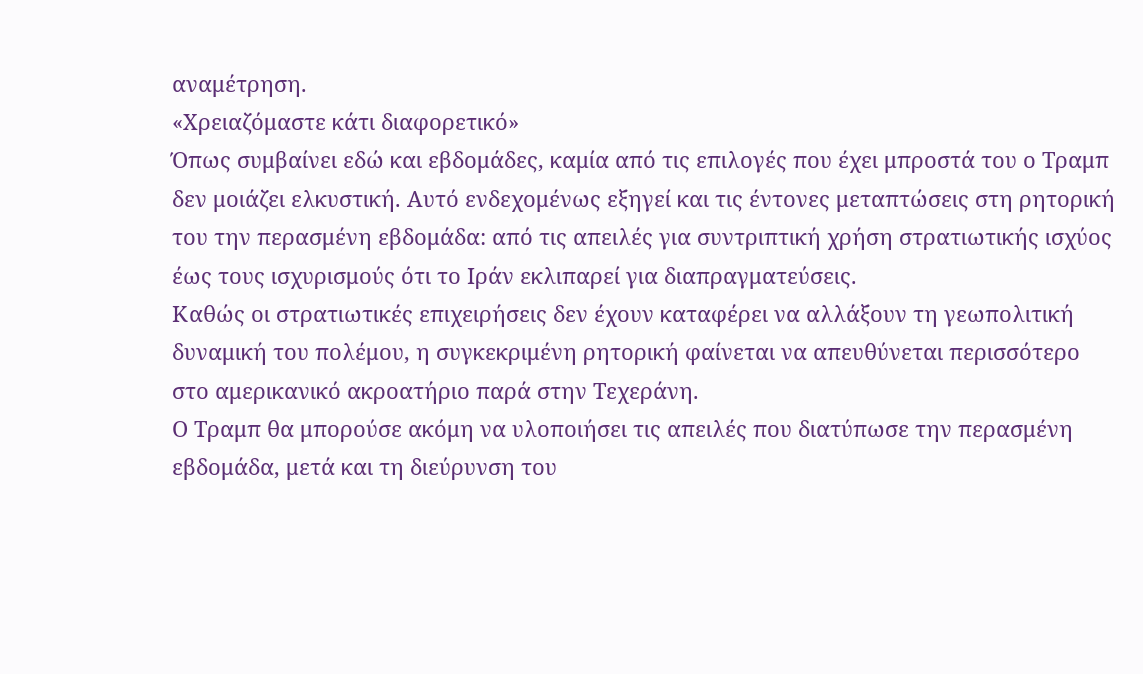αναμέτρηση.
«Χρειαζόμαστε κάτι διαφορετικό»
Όπως συμβαίνει εδώ και εβδομάδες, καμία από τις επιλογές που έχει μπροστά του ο Τραμπ δεν μοιάζει ελκυστική. Αυτό ενδεχομένως εξηγεί και τις έντονες μεταπτώσεις στη ρητορική του την περασμένη εβδομάδα: από τις απειλές για συντριπτική χρήση στρατιωτικής ισχύος έως τους ισχυρισμούς ότι το Ιράν εκλιπαρεί για διαπραγματεύσεις.
Καθώς οι στρατιωτικές επιχειρήσεις δεν έχουν καταφέρει να αλλάξουν τη γεωπολιτική δυναμική του πολέμου, η συγκεκριμένη ρητορική φαίνεται να απευθύνεται περισσότερο στο αμερικανικό ακροατήριο παρά στην Τεχεράνη.
Ο Τραμπ θα μπορούσε ακόμη να υλοποιήσει τις απειλές που διατύπωσε την περασμένη εβδομάδα, μετά και τη διεύρυνση του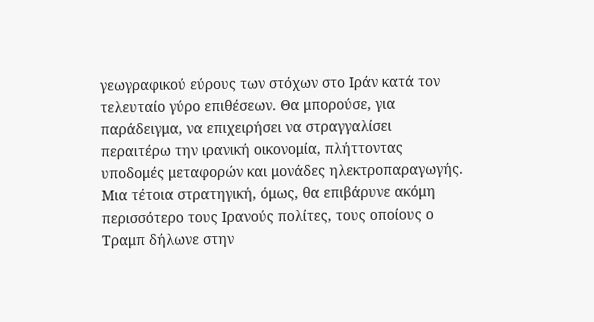γεωγραφικού εύρους των στόχων στο Ιράν κατά τον τελευταίο γύρο επιθέσεων. Θα μπορούσε, για παράδειγμα, να επιχειρήσει να στραγγαλίσει περαιτέρω την ιρανική οικονομία, πλήττοντας υποδομές μεταφορών και μονάδες ηλεκτροπαραγωγής.
Μια τέτοια στρατηγική, όμως, θα επιβάρυνε ακόμη περισσότερο τους Ιρανούς πολίτες, τους οποίους ο Τραμπ δήλωνε στην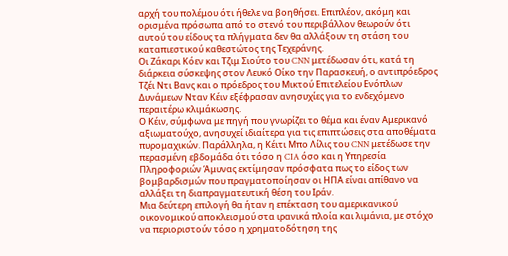αρχή του πολέμου ότι ήθελε να βοηθήσει. Επιπλέον, ακόμη και ορισμένα πρόσωπα από το στενό του περιβάλλον θεωρούν ότι αυτού του είδους τα πλήγματα δεν θα αλλάξουν τη στάση του καταπιεστικού καθεστώτος της Τεχεράνης.
Οι Ζάκαρι Κόεν και Τζιμ Σιούτο του CNN μετέδωσαν ότι, κατά τη διάρκεια σύσκεψης στον Λευκό Οίκο την Παρασκευή, ο αντιπρόεδρος Τζέι Ντι Βανς και ο πρόεδρος του Μικτού Επιτελείου Ενόπλων Δυνάμεων Νταν Κέιν εξέφρασαν ανησυχίες για το ενδεχόμενο περαιτέρω κλιμάκωσης.
Ο Κέιν, σύμφωνα με πηγή που γνωρίζει το θέμα και έναν Αμερικανό αξιωματούχο, ανησυχεί ιδιαίτερα για τις επιπτώσεις στα αποθέματα πυρομαχικών. Παράλληλα, η Κέιτι Μπο Λίλις του CNN μετέδωσε την περασμένη εβδομάδα ότι τόσο η CIA όσο και η Υπηρεσία Πληροφοριών Άμυνας εκτίμησαν πρόσφατα πως το είδος των βομβαρδισμών που πραγματοποίησαν οι ΗΠΑ είναι απίθανο να αλλάξει τη διαπραγματευτική θέση του Ιράν.
Μια δεύτερη επιλογή θα ήταν η επέκταση του αμερικανικού οικονομικού αποκλεισμού στα ιρανικά πλοία και λιμάνια, με στόχο να περιοριστούν τόσο η χρηματοδότηση της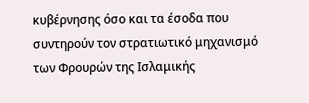κυβέρνησης όσο και τα έσοδα που συντηρούν τον στρατιωτικό μηχανισμό των Φρουρών της Ισλαμικής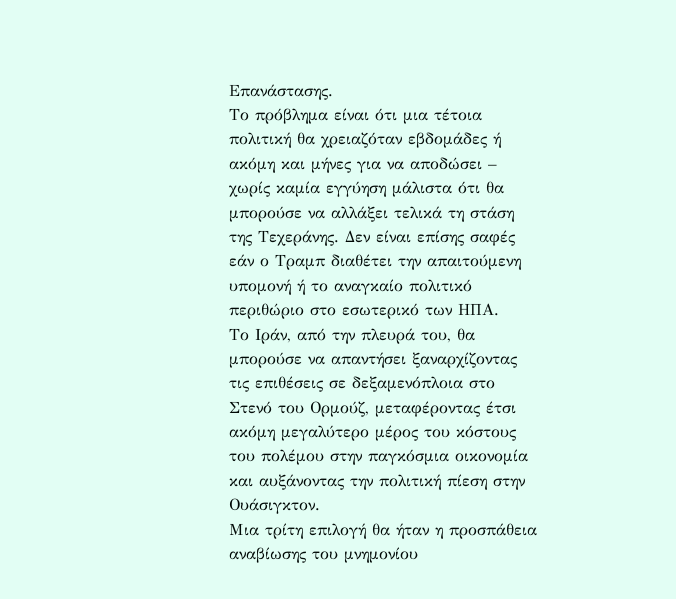Επανάστασης.
Το πρόβλημα είναι ότι μια τέτοια πολιτική θα χρειαζόταν εβδομάδες ή ακόμη και μήνες για να αποδώσει – χωρίς καμία εγγύηση μάλιστα ότι θα μπορούσε να αλλάξει τελικά τη στάση της Τεχεράνης. Δεν είναι επίσης σαφές εάν ο Τραμπ διαθέτει την απαιτούμενη υπομονή ή το αναγκαίο πολιτικό περιθώριο στο εσωτερικό των ΗΠΑ.
Το Ιράν, από την πλευρά του, θα μπορούσε να απαντήσει ξαναρχίζοντας τις επιθέσεις σε δεξαμενόπλοια στο Στενό του Ορμούζ, μεταφέροντας έτσι ακόμη μεγαλύτερο μέρος του κόστους του πολέμου στην παγκόσμια οικονομία και αυξάνοντας την πολιτική πίεση στην Ουάσιγκτον.
Μια τρίτη επιλογή θα ήταν η προσπάθεια αναβίωσης του μνημονίου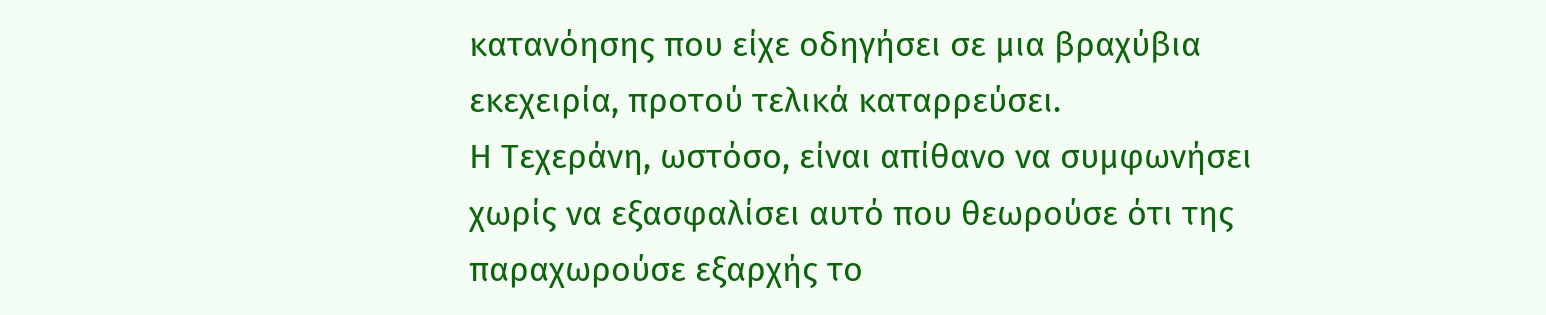κατανόησης που είχε οδηγήσει σε μια βραχύβια εκεχειρία, προτού τελικά καταρρεύσει.
Η Τεχεράνη, ωστόσο, είναι απίθανο να συμφωνήσει χωρίς να εξασφαλίσει αυτό που θεωρούσε ότι της παραχωρούσε εξαρχής το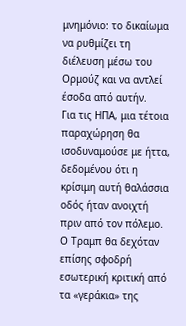μνημόνιο: το δικαίωμα να ρυθμίζει τη διέλευση μέσω του Ορμούζ και να αντλεί έσοδα από αυτήν.
Για τις ΗΠΑ, μια τέτοια παραχώρηση θα ισοδυναμούσε με ήττα, δεδομένου ότι η κρίσιμη αυτή θαλάσσια οδός ήταν ανοιχτή πριν από τον πόλεμο. Ο Τραμπ θα δεχόταν επίσης σφοδρή εσωτερική κριτική από τα «γεράκια» της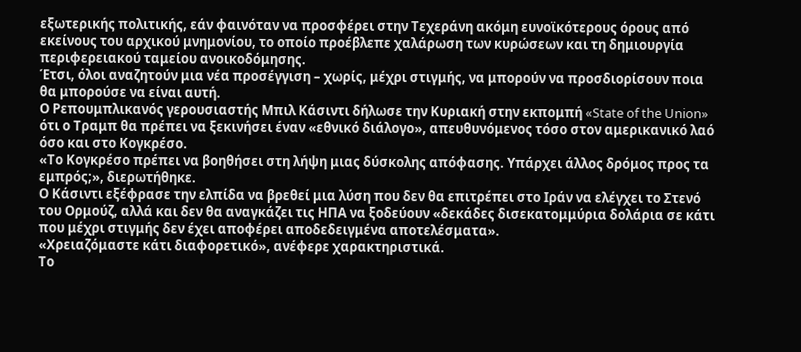εξωτερικής πολιτικής, εάν φαινόταν να προσφέρει στην Τεχεράνη ακόμη ευνοϊκότερους όρους από εκείνους του αρχικού μνημονίου, το οποίο προέβλεπε χαλάρωση των κυρώσεων και τη δημιουργία περιφερειακού ταμείου ανοικοδόμησης.
Έτσι, όλοι αναζητούν μια νέα προσέγγιση – χωρίς, μέχρι στιγμής, να μπορούν να προσδιορίσουν ποια θα μπορούσε να είναι αυτή.
Ο Ρεπουμπλικανός γερουσιαστής Μπιλ Κάσιντι δήλωσε την Κυριακή στην εκπομπή «State of the Union» ότι ο Τραμπ θα πρέπει να ξεκινήσει έναν «εθνικό διάλογο», απευθυνόμενος τόσο στον αμερικανικό λαό όσο και στο Κογκρέσο.
«Το Κογκρέσο πρέπει να βοηθήσει στη λήψη μιας δύσκολης απόφασης. Υπάρχει άλλος δρόμος προς τα εμπρός;», διερωτήθηκε.
Ο Κάσιντι εξέφρασε την ελπίδα να βρεθεί μια λύση που δεν θα επιτρέπει στο Ιράν να ελέγχει το Στενό του Ορμούζ, αλλά και δεν θα αναγκάζει τις ΗΠΑ να ξοδεύουν «δεκάδες δισεκατομμύρια δολάρια σε κάτι που μέχρι στιγμής δεν έχει αποφέρει αποδεδειγμένα αποτελέσματα».
«Χρειαζόμαστε κάτι διαφορετικό», ανέφερε χαρακτηριστικά.
Το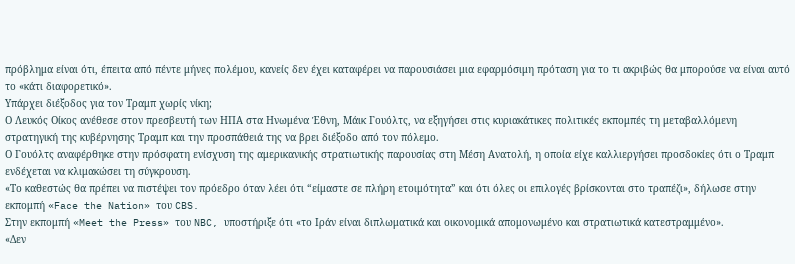πρόβλημα είναι ότι, έπειτα από πέντε μήνες πολέμου, κανείς δεν έχει καταφέρει να παρουσιάσει μια εφαρμόσιμη πρόταση για το τι ακριβώς θα μπορούσε να είναι αυτό το «κάτι διαφορετικό».
Υπάρχει διέξοδος για τον Τραμπ χωρίς νίκη;
Ο Λευκός Οίκος ανέθεσε στον πρεσβευτή των ΗΠΑ στα Ηνωμένα Έθνη, Μάικ Γουόλτς, να εξηγήσει στις κυριακάτικες πολιτικές εκπομπές τη μεταβαλλόμενη στρατηγική της κυβέρνησης Τραμπ και την προσπάθειά της να βρει διέξοδο από τον πόλεμο.
Ο Γουόλτς αναφέρθηκε στην πρόσφατη ενίσχυση της αμερικανικής στρατιωτικής παρουσίας στη Μέση Ανατολή, η οποία είχε καλλιεργήσει προσδοκίες ότι ο Τραμπ ενδέχεται να κλιμακώσει τη σύγκρουση.
«Το καθεστώς θα πρέπει να πιστέψει τον πρόεδρο όταν λέει ότι “είμαστε σε πλήρη ετοιμότητα” και ότι όλες οι επιλογές βρίσκονται στο τραπέζι», δήλωσε στην εκπομπή «Face the Nation» του CBS.
Στην εκπομπή «Meet the Press» του NBC, υποστήριξε ότι «το Ιράν είναι διπλωματικά και οικονομικά απομονωμένο και στρατιωτικά κατεστραμμένο».
«Δεν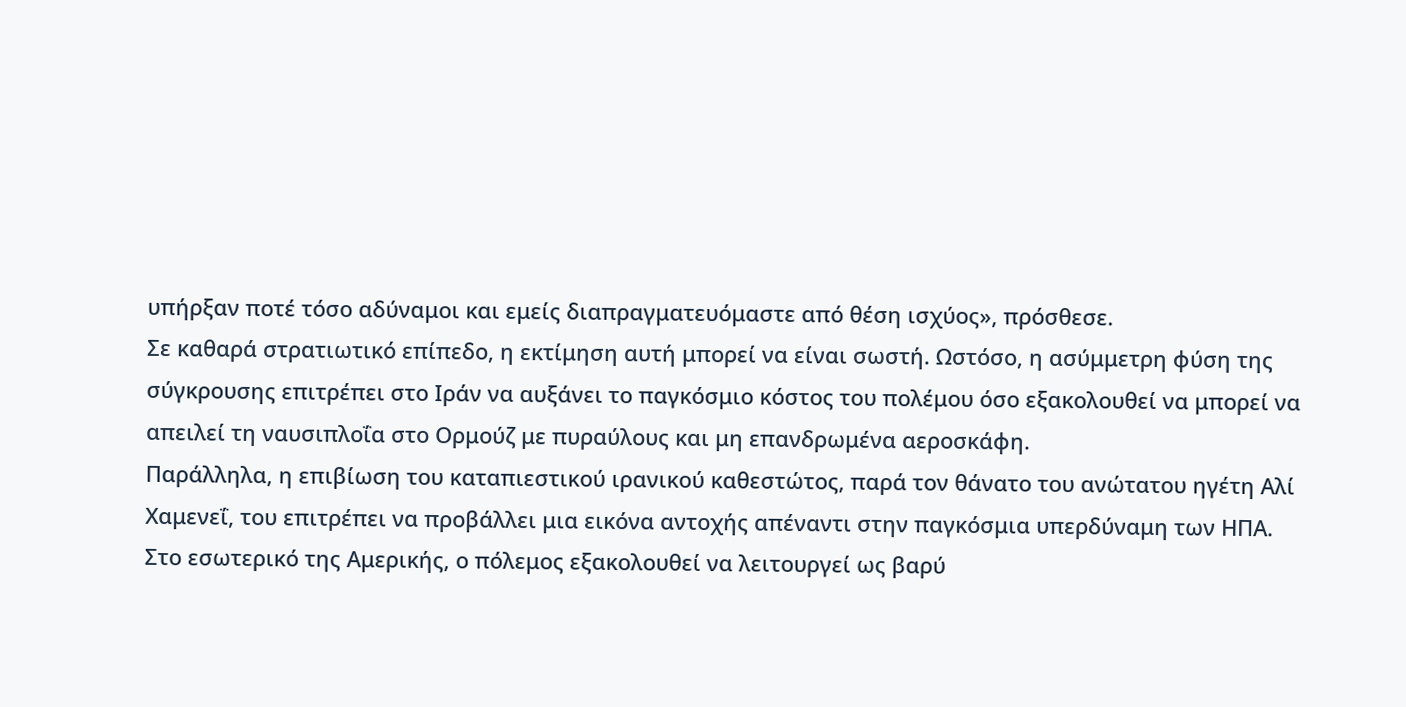υπήρξαν ποτέ τόσο αδύναμοι και εμείς διαπραγματευόμαστε από θέση ισχύος», πρόσθεσε.
Σε καθαρά στρατιωτικό επίπεδο, η εκτίμηση αυτή μπορεί να είναι σωστή. Ωστόσο, η ασύμμετρη φύση της σύγκρουσης επιτρέπει στο Ιράν να αυξάνει το παγκόσμιο κόστος του πολέμου όσο εξακολουθεί να μπορεί να απειλεί τη ναυσιπλοΐα στο Ορμούζ με πυραύλους και μη επανδρωμένα αεροσκάφη.
Παράλληλα, η επιβίωση του καταπιεστικού ιρανικού καθεστώτος, παρά τον θάνατο του ανώτατου ηγέτη Αλί Χαμενεΐ, του επιτρέπει να προβάλλει μια εικόνα αντοχής απέναντι στην παγκόσμια υπερδύναμη των ΗΠΑ.
Στο εσωτερικό της Αμερικής, ο πόλεμος εξακολουθεί να λειτουργεί ως βαρύ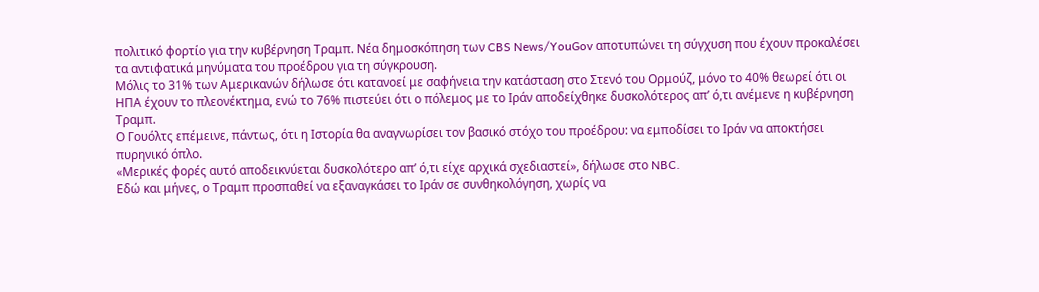πολιτικό φορτίο για την κυβέρνηση Τραμπ. Νέα δημοσκόπηση των CBS News/YouGov αποτυπώνει τη σύγχυση που έχουν προκαλέσει τα αντιφατικά μηνύματα του προέδρου για τη σύγκρουση.
Μόλις το 31% των Αμερικανών δήλωσε ότι κατανοεί με σαφήνεια την κατάσταση στο Στενό του Ορμούζ, μόνο το 40% θεωρεί ότι οι ΗΠΑ έχουν το πλεονέκτημα, ενώ το 76% πιστεύει ότι ο πόλεμος με το Ιράν αποδείχθηκε δυσκολότερος απ’ ό,τι ανέμενε η κυβέρνηση Τραμπ.
Ο Γουόλτς επέμεινε, πάντως, ότι η Ιστορία θα αναγνωρίσει τον βασικό στόχο του προέδρου: να εμποδίσει το Ιράν να αποκτήσει πυρηνικό όπλο.
«Μερικές φορές αυτό αποδεικνύεται δυσκολότερο απ’ ό,τι είχε αρχικά σχεδιαστεί», δήλωσε στο NBC.
Εδώ και μήνες, ο Τραμπ προσπαθεί να εξαναγκάσει το Ιράν σε συνθηκολόγηση, χωρίς να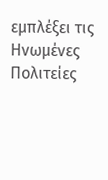εμπλέξει τις Ηνωμένες Πολιτείες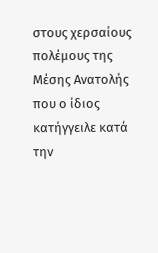στους χερσαίους πολέμους της Μέσης Ανατολής που ο ίδιος κατήγγειλε κατά την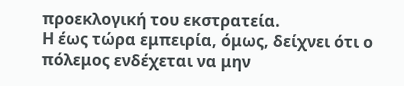προεκλογική του εκστρατεία.
Η έως τώρα εμπειρία, όμως, δείχνει ότι ο πόλεμος ενδέχεται να μην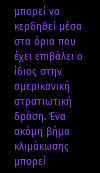μπορεί να κερδηθεί μέσα στα όρια που έχει επιβάλει ο ίδιος στην αμερικανική στρατιωτική δράση. Ένα ακόμη βήμα κλιμάκωσης μπορεί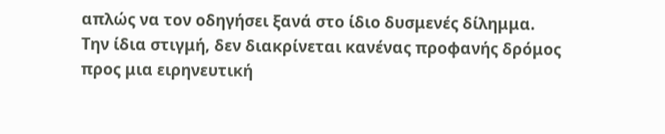απλώς να τον οδηγήσει ξανά στο ίδιο δυσμενές δίλημμα.
Την ίδια στιγμή, δεν διακρίνεται κανένας προφανής δρόμος προς μια ειρηνευτική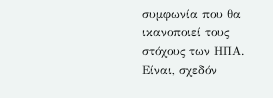συμφωνία που θα ικανοποιεί τους στόχους των ΗΠΑ.
Είναι, σχεδόν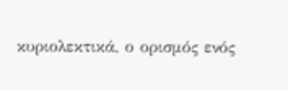κυριολεκτικά, ο ορισμός ενός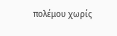πολέμου χωρίς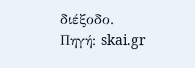διέξοδο.
Πηγή: skai.gr